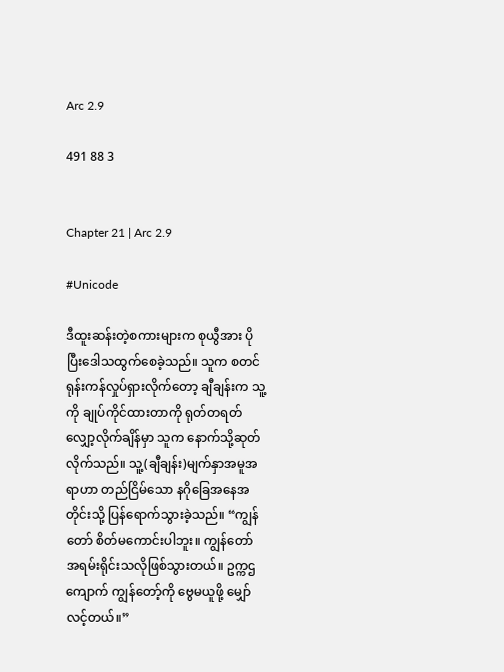Arc 2.9

491 88 3


Chapter 21 | Arc 2.9

#Unicode

ဒီထူးဆန်းတဲ့စကားများက စုယွီအား ပိုပြီးဒေါသထွက်စေခဲ့သည်။ သူက စတင်ရုန်းကန်လှုပ်ရှားလိုက်တော့ ချီချန်းက သူ့ကို ချုပ်ကိုင်ထားတာကို ရုတ်တရတ်လျှော့လိုက်ချိန်မှာ သူက နောက်သို့ဆုတ်လိုက်သည်။ သူ့(ချီချန်း)မျက်နှာအမူအရာဟာ တည်ငြိမ်သော နဂိုခြေအနေအတိုင်းသို့ ပြန်ရောက်သွားခဲ့သည်။ “ကျွန်တော် စိတ်မကောင်းပါဘူး။ ကျွန်တော် အရမ်းရိုင်းသလိုဖြစ်သွားတယ်။ ဥက္ကဌကျောက် ကျွန်တော့်ကို ဗွေမယူဖို့ မျှော်လင့်တယ်။”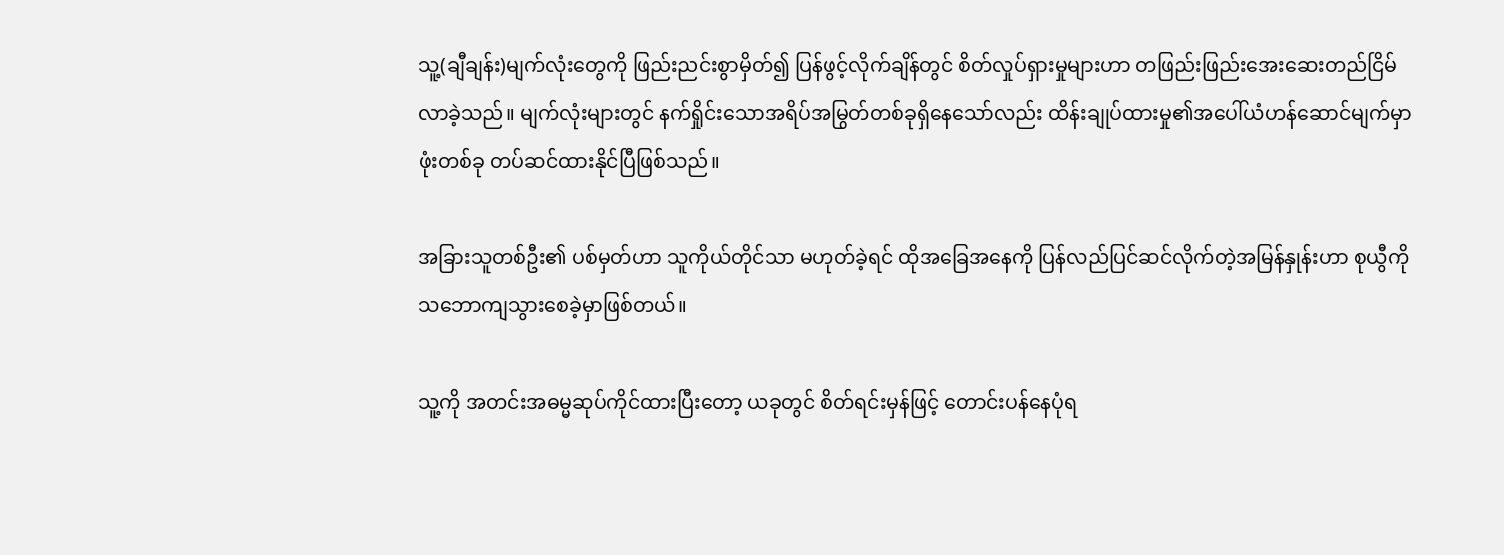သူ့(ချီချန်း)မျက်လုံးတွေကို ဖြည်းညင်းစွာမှိတ်၍ ပြန်ဖွင့်လိုက်ချိန်တွင် စိတ်လှုပ်ရှားမှုများဟာ တဖြည်းဖြည်းအေးဆေးတည်ငြိမ်လာခဲ့သည်။ မျက်လုံးများတွင် နက်ရှိုင်းသောအရိပ်အမြွတ်တစ်ခုရှိနေသော်လည်း ထိန်းချုပ်ထားမှု၏အပေါ်ယံဟန်ဆောင်မျက်မှာဖုံးတစ်ခု တပ်ဆင်ထားနိုင်ပြီဖြစ်သည်။

အခြားသူတစ်ဦး၏ ပစ်မှတ်ဟာ သူကိုယ်တိုင်သာ မဟုတ်ခဲ့ရင် ထိုအခြေအနေကို ပြန်လည်ပြင်ဆင်လိုက်တဲ့အမြန်နှုန်းဟာ စုယွီကို သဘောကျသွားစေခဲ့မှာဖြစ်တယ်။

သူ့ကို အတင်းအဓမ္မဆုပ်ကိုင်ထားပြီးတော့ ယခုတွင် စိတ်ရင်းမှန်ဖြင့် တောင်းပန်နေပုံရ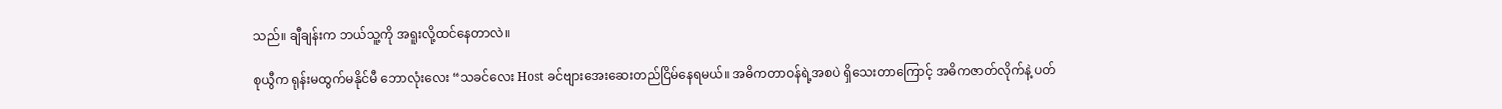သည်။ ချီချန်းက ဘယ်သူ့ကို အရူးလို့ထင်နေတာလဲ။

စုယွီက ရုန်းမထွက်မနိုင်မီ ဘောလုံးလေး “သခင်‌လေး Host ခင်ဗျားအေးဆေးတည်ငြိမ်နေရမယ်။ အဓိကတာဝန်ရဲ့အစပဲ ရှိသေးတာကြောင့် အဓိကဇာတ်လိုက်နဲ့ ပတ်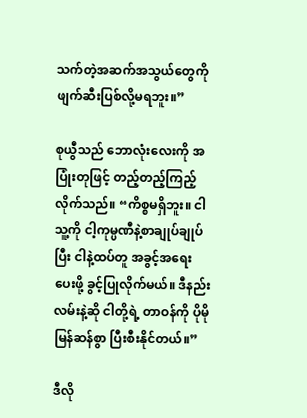သက်တဲ့အဆက်အသွယ်တွေကို ဖျက်ဆီးပြစ်လို့မရဘူး။”

စုယွီသည် ဘောလုံးလေးကို အပြုံးတုဖြင့် တည့်တည့်ကြည့်လိုက်သည်။ “ကိစ္စမရှိဘူး။ ငါ သူ့ကို ငါ့ကုမ္ပဏီနဲ့စာချုပ်ချုပ်ပြီး ငါနဲ့ထပ်တူ အခွင့်အ‌ရေးပေးဖို့ ခွင့်ပြုလိုက်မယ်။ ဒီနည်းလမ်းနဲ့ဆို ငါတို့ရဲ့ တာဝန်ကို ပိုမိုမြန်ဆန်စွာ ပြီးစီးနိုင်တယ်။”

ဒီလို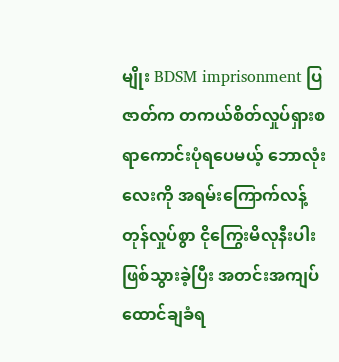မျိုး BDSM imprisonment ပြဇာတ်က တကယ်စိတ်လှုပ်ရှားစရာကောင်းပုံရပေမယ့် ဘောလုံးလေးကို အရမ်းကြောက်လန့်တုန်လှုပ်စွာ ငိုကြွေးမိလုနီးပါးဖြစ်သွားခဲ့ပြီး အတင်းအကျပ် ထောင်ချခံရ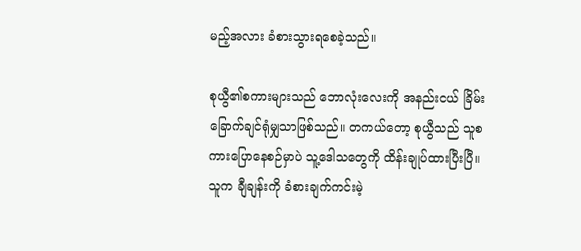မည့်အလား ခံစားသွားရစေခဲ့သည်။

စုယွီ၏စကားများသည် ဘောလုံးလေးကို အနည်းငယ် ခြိမ်းခြောက်ချင်ရုံမျှသာဖြစ်သည်။ တကယ်တော့ စုယွီသည် သူစကားပြောနေစဉ်မှာပဲ သူ့ဒေါသတွေကို ထိန်းချုပ်ထားပြီးပြီ။ သူက ချီချန်းကို ခံစားချက်ကင်းမဲ့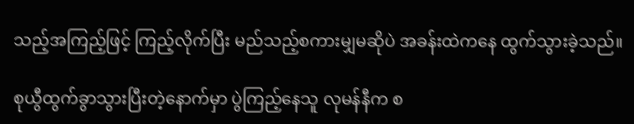သည့်အကြည့်ဖြင့် ကြည့်လိုက်ပြီး မည်သည့်စကားမျှမဆိုပဲ အခန်းထဲကနေ ထွက်သွားခဲ့သည်။

စုယွီထွက်ခွာသွားပြီးတဲ့နောက်မှာ ပွဲကြည့်နေသူ လုမန်နီက စ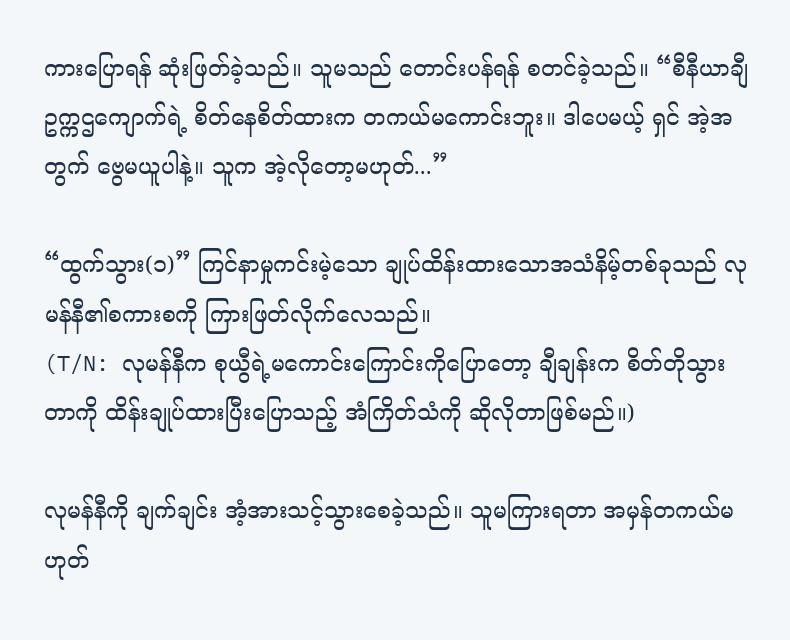ကားပြောရန် ဆုံးဖြတ်ခဲ့သည်။ သူမသည် တောင်းပန်ရန် စတင်ခဲ့သည်။ “စီနီယာချီ ဥက္ကဌကျောက်ရဲ့ စိတ်နေစိတ်ထားက တကယ်မကောင်းဘူး။ ဒါပေမယ့် ရှင် အဲ့အတွက် ဗွေမယူပါနဲ့။ သူက အဲ့လိုတော့မဟုတ်...”

“ထွက်သွား(၁)” ကြင်နာမှုကင်းမဲ့သော ချုပ်ထိန်းထားသောအသံနိမ့်တစ်ခုသည် လုမန်နီ၏စကားစကို ကြားဖြတ်လိုက်လေသည်။
(T/N: လုမန်နီက စုယွီရဲ့မကောင်းကြောင်းကိုပြောတော့ ချီချန်းက စိတ်တိုသွားတာကို ထိန်းချုပ်ထားပြီးပြောသည့် အံကြိတ်သံကို ဆိုလိုတာဖြစ်မည်။)

လုမန်နီကို ချက်ချင်း အံ့အားသင့်သွားစေခဲ့သည်။ သူမကြားရတာ အမှန်တကယ်မဟုတ်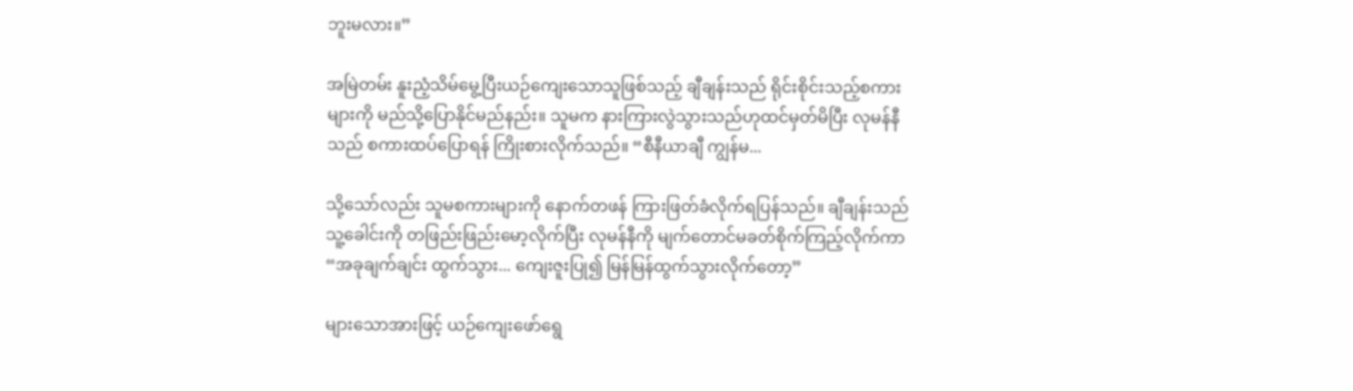ဘူးမလား။”

အမြဲတမ်း နူးညံ့သိမ်မွေ့ပြီးယဉ်ကျေးသောသူဖြစ်သည့် ချီချန်းသည် ရိုင်းစိုင်းသည့်စကားများကို မည်သို့ပြောနိုင်မည်နည်း။ သူမက နားကြားလွဲသွားသည်ဟုထင်မှတ်မိပြီး လုမန်နီသည် စကားထပ်ပြောရန် ကြိုးစားလိုက်သည်။ “စီနီယာချီ ကျွန်မ...

သို့သော်လည်း သူမစကားများကို နောက်တဖန် ကြားဖြတ်ခံလိုက်ရပြန်သည်။ ချီချန်းသည် သူ့ခေါင်းကို တဖြည်းဖြည်းမော့လိုက်ပြီး လုမန်နီကို မျက်တောင်မခတ်စိုက်ကြည့်လိုက်ကာ “အခုချက်ချင်း ထွက်သွား... ကျေးဇူးပြု၍ မြန်မြန်ထွက်သွားလိုက်တော့”

များသောအားဖြင့် ယဉ်ကျေးဖော်‌ရွေ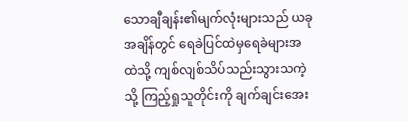သောချီချန်း၏မျက်လုံးများသည် ယခုအချိန်တွင် ရေခဲပြင်ထဲမှရေခဲများအထဲသို့ ကျစ်လျစ်သိပ်သည်းသွားသကဲ့သို့ ကြည့်ရှုသူတိုင်းကို ချက်ချင်းအေး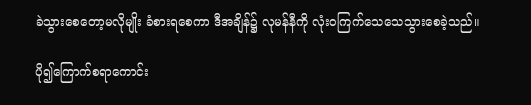ခဲသွားစေတော့မလိုမျိုး ခံစားရစေကာ ဒီအချိန်၌ လုမန်နီကို လုံးဝကြက်သေသေသွားစေခဲ့သည်။

ပို၍ကြောက်စရာကောင်း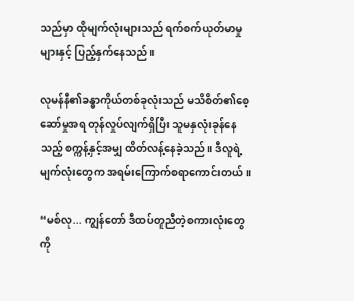သည်မှာ ထိုမျက်လုံးများသည် ရက်စက်ယုတ်မာမှုများနှင့် ပြည့်နှက်နေသည်။

လုမန်နီ၏ခန္ဓာကိုယ်တစ်ခုလုံးသည် မသိစိတ်၏စေ့ဆော်မှုအရ တုန်လှုပ်လျက်ရှိပြီး သူမနှလုံးခုန်နေသည့် စက္ကန့်နှင့်အမျှ ထိတ်လန့်နေခဲ့သည်။ ဒီလူရဲ့မျက်လုံးတွေက အရမ်းကြောက်စရာကောင်းတယ်။

“မစ်လု... ကျွန်တော် ဒီထပ်တူညီတဲ့စကားလုံးတွေကို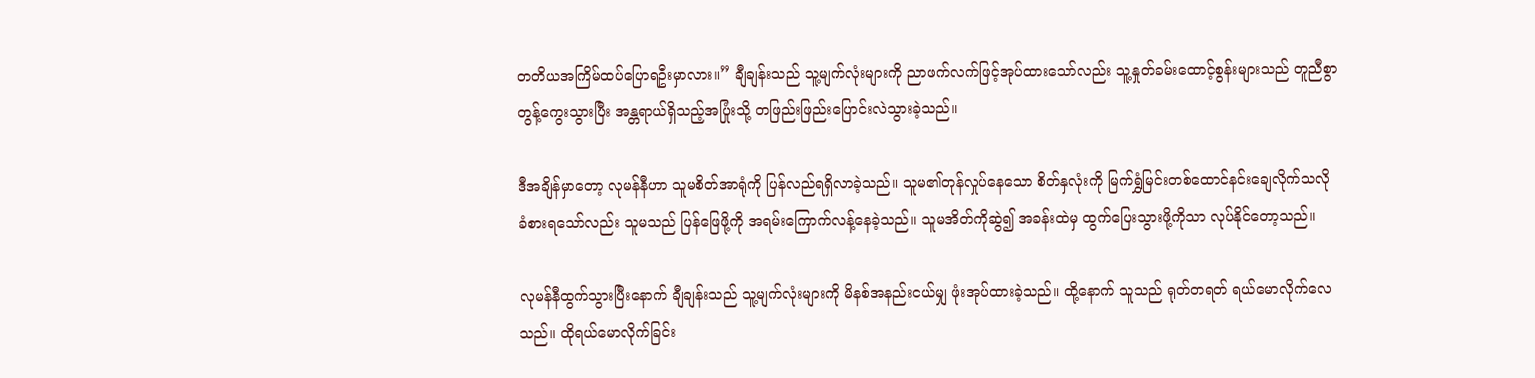တတိယအကြိမ်ထပ်ပြောရဦးမှာလား။” ချီချန်းသည် သူ့မျက်လုံးများကို ညာဖက်လက်ဖြင့်အုပ်ထားသော်လည်း သူ့နှုတ်ခမ်းထောင့်စွန်းများသည် တူညီစွာတွန့်ကွေးသွားပြီး အန္တရာယ်ရှိသည့်အပြုံးသို့ တဖြည်းဖြည်းပြောင်းလဲသွားခဲ့သည်။

ဒီအချိန်မှာ‌တော့ လုမန်နီဟာ သူမစိတ်အာရုံကို ပြန်လည်ရရှိလာခဲ့သည်။ သူမ၏တုန်လှုပ်နေသော စိတ်နှလုံးကို မြက်ရွှံမြင်းတစ်ထောင်နင်းချေလိုက်သလို ခံစားရသော်လည်း သူမသည် ပြန်ဖြေဖို့ကို အရမ်းကြောက်လန့်နေခဲ့သည်။ သူမအိတ်ကိုဆွဲ၍ အခန်းထဲမှ ထွက်ပြေးသွားဖို့ကိုသာ လုပ်နိုင်တော့သည်။

လုမန်နီထွက်သွားပြီးနောက် ချီချန်းသည် သူ့မျက်လုံးများကို မိနစ်အနည်းငယ်မျှ ဖုံးအုပ်ထားခဲ့သည်။ ထို့နောက် သူသည် ရုတ်တရတ် ရယ်မောလိုက်လေသည်။ ထိုရယ်မောလိုက်ခြင်း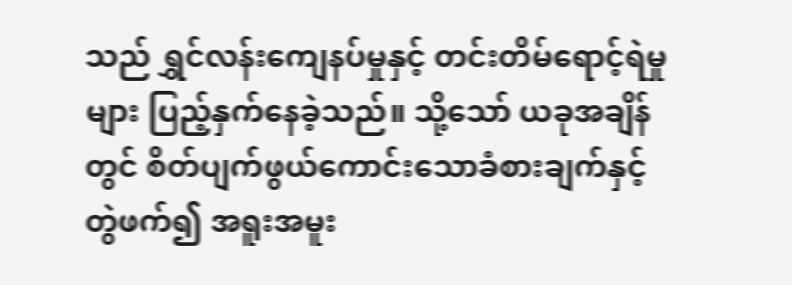သည် ရွှင်လန်းကျေနပ်မှုနှင့် တင်းတိမ်ရောင့်ရဲမှုများ ပြည့်နှက်နေခဲ့သည်။ သို့သော် ယခုအချိန်တွင် စိတ်ပျက်ဖွယ်ကောင်းသောခံစားချက်နှင့် တွဲဖက်၍ အရူးအမူး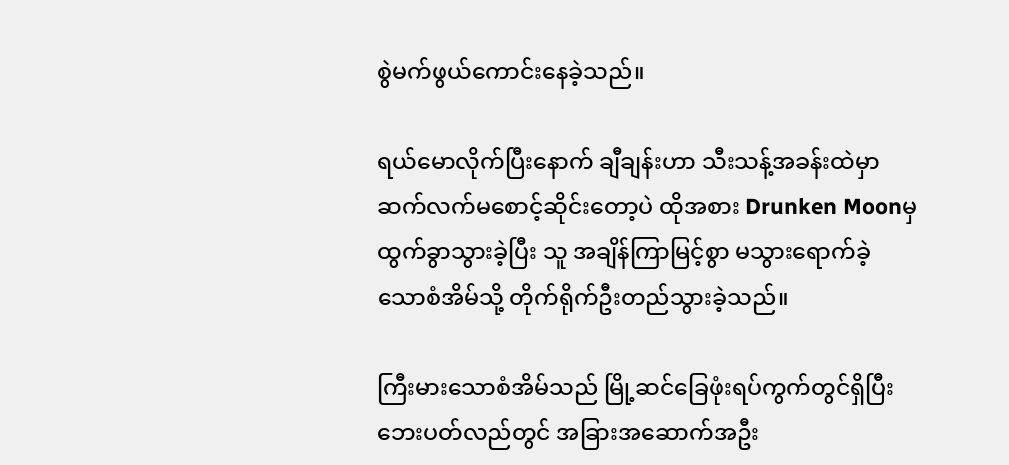စွဲမက်ဖွယ်ကောင်းနေခဲ့သည်။

ရယ်မောလိုက်ပြီးနောက် ချီချန်းဟာ သီးသန့်အခန်းထဲမှာ ဆက်လက်မစောင့်ဆိုင်းတော့ပဲ ထိုအစား Drunken Moonမှထွက်ခွာသွားခဲ့ပြီး သူ အချိန်ကြာမြင့်စွာ မသွားရောက်ခဲ့သောစံအိမ်သို့ တိုက်ရိုက်ဦးတည်သွားခဲ့သည်။

ကြီးမားသောစံအိမ်သည် မြို့ဆင်ခြေဖုံးရပ်ကွက်တွင်ရှိပြီး ဘေးပတ်လည်တွင် အခြားအဆောက်အဦး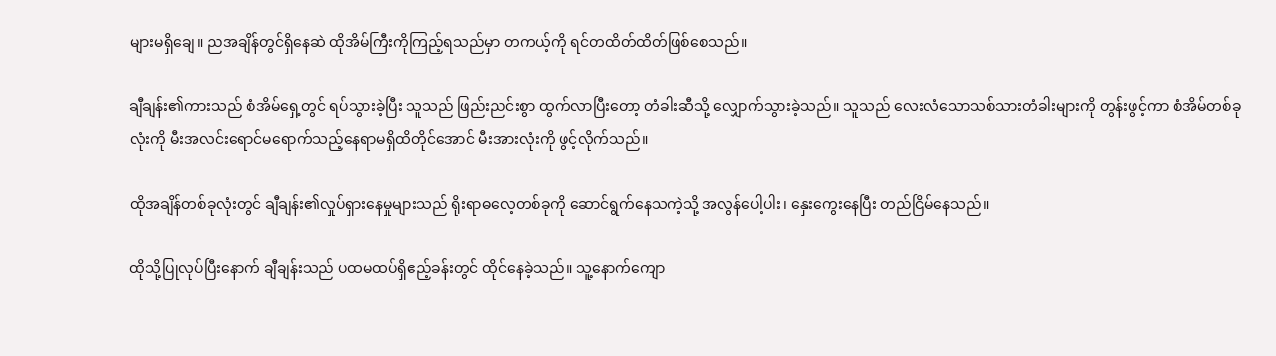များမရှိချေ။ ညအချိန်တွင်ရှိနေဆဲ ထိုအိမ်ကြီးကိုကြည့်ရသည်မှာ တကယ့်ကို ရင်တထိတ်ထိတ်ဖြစ်စေသည်။

ချီချန်း၏ကားသည် စံအိမ်ရှေ့တွင် ရပ်သွားခဲ့ပြီး သူသည် ဖြည်းညင်းစွာ ထွက်လာပြီးတော့ တံခါးဆီသို့ လျှောက်သွားခဲ့သည်။ သူသည် လေးလံသောသစ်သားတံခါးများကို တွန်းဖွင့်ကာ စံအိမ်တစ်ခုလုံးကို မီးအလင်းရောင်မ‌ရောက်သည့်နေရာမရှိထိတိုင်အောင် မီးအားလုံးကို ဖွင့်လိုက်သည်။

ထိုအချိန်တစ်ခုလုံးတွင် ချီချန်း၏လှုပ်ရှားနေမှုများသည် ရိုးရာဓလေ့တစ်ခုကို ဆောင်ရွက်နေသကဲ့သို့ အလွန်ပေါ့ပါး၊ နှေးကွေးနေပြီး တည်ငြိမ်နေသည်။

ထိုသို့ပြုလုပ်ပြီးနောက် ချီချန်းသည် ပထမထပ်ရှိဧည့်ခန်းတွင် ထိုင်နေခဲ့သည်။ သူ့နောက်ကျော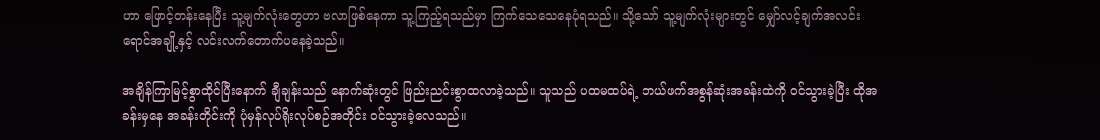ဟာ ဖြောင့်တန်းနေပြီး သူ့မျက်လုံးတွေဟာ ဗလာဖြစ်နေကာ သူ့ကြည့်ရသည်မှာ ကြက်သေသေနေပုံရသည်။ သို့သော် သူ့မျက်လုံးများတွင် မျှော်လင့်ချက်အလင်းရောင်အချို့နှင့် လင်းလက်တောက်ပနေခဲ့သည်။

အချိန်ကြာမြင့်စွာထိုင်ပြီးနောက် ချီချန်းသည် နောက်ဆုံးတွင် ဖြည်းညင်းစွာထလာခဲ့သည်။ သူသည် ပထမထပ်ရဲ့ ဘယ်ဖက်အစွန်ဆုံးအခန်းထဲကို ဝင်သွားခဲ့ပြီး ထိုအခန်းမှနေ အခန်းတိုင်းကို ပုံမှန်လုပ်ရိုးလုပ်စဉ်အတိုင်း ဝင်သွားခဲ့လေသည်။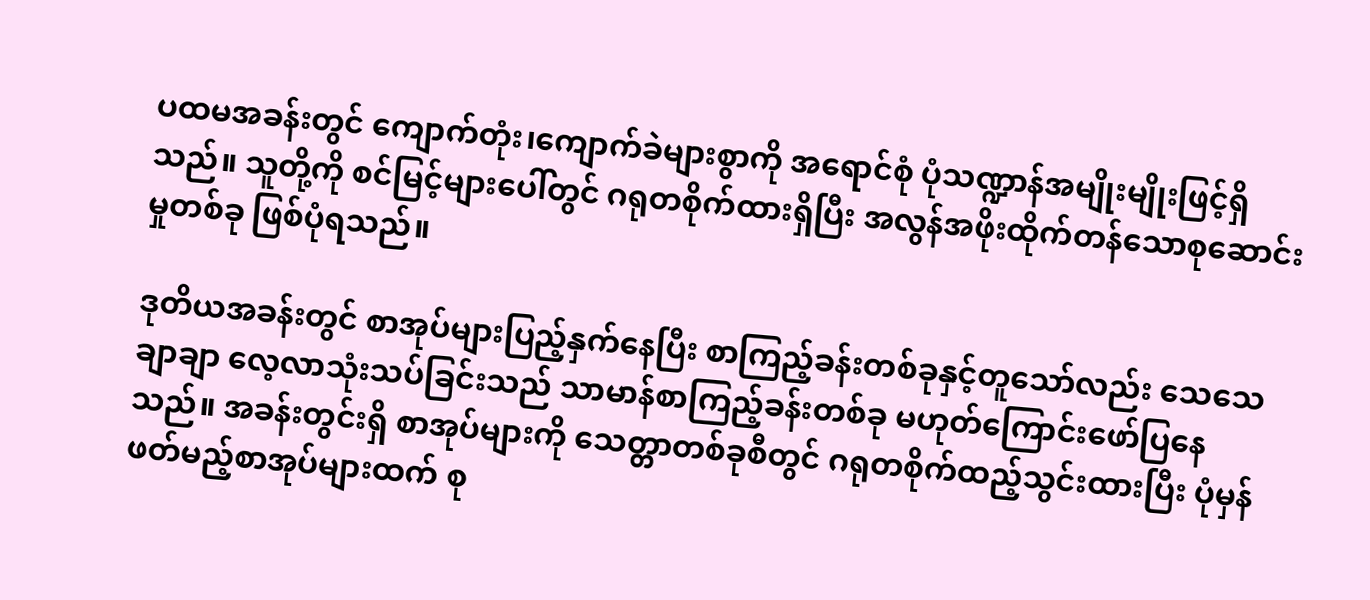ပထမအခန်းတွင် ကျောက်တုံး၊ကျောက်ခဲများစွာကို အရောင်စုံ ပုံသဏ္ဍာန်အမျိုးမျိုးဖြင့်ရှိသည်။ သူတို့ကို စင်မြင့်များပေါ်တွင် ဂရုတစိုက်ထားရှိပြီး အလွန်အဖိုးထိုက်တန်သောစုဆောင်းမှုတစ်ခု ဖြစ်ပုံရသည်။

ဒုတိယအခန်းတွင် စာအုပ်များပြည့်နှက်နေပြီး စာကြည့်ခန်းတစ်ခုနှင့်တူသော်လည်း သေသေချာချာ လေ့လာသုံးသပ်ခြင်းသည် သာမာန်စာကြည့်ခန်းတစ်ခု မဟုတ်ကြောင်းဖော်ပြနေသည်။ အခန်းတွင်းရှိ စာအုပ်များကို သေတ္တာတစ်ခုစီတွင် ဂရုတစိုက်ထည့်သွင်းထားပြီး ပုံမှန်ဖတ်မည့်စာအုပ်များထက် စု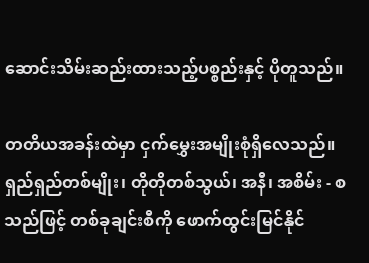ဆောင်းသိမ်းဆည်းထားသည့်ပစ္စည်းနှင့် ပိုတူသည်။

တတိယအခန်းထဲမှာ ငှက်မွှေးအမျိုးစုံရှိလေသည်။ ရှည်ရှည်တစ်မျိုး၊ တိုတိုတစ်သွယ်၊ အနီ၊ အစိမ်း - စသည်ဖြင့် တစ်ခုချင်းစီကို ဖောက်ထွင်းမြင်နိုင်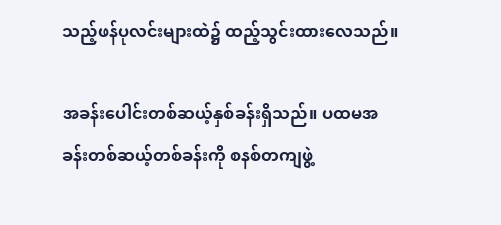သည့်ဖန်ပုလင်းများထဲ၌ ထည့်သွင်းထားလေသည်။

အခန်းပေါင်းတစ်ဆယ့်နှစ်ခန်းရှိသည်။ ပထမအခန်းတစ်ဆယ့်တစ်ခန်းကို စနစ်တကျဖွဲ့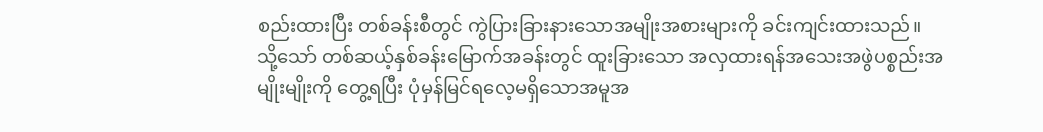စည်းထားပြီး တစ်ခန်းစီတွင် ကွဲပြားခြားနားသောအမျိုးအစားများကို ခင်းကျင်းထားသည်။ သို့သော် တစ်ဆယ့်နှစ်ခန်းမြောက်အခန်းတွင် ထူးခြားသော အလှထားရန်အသေးအဖွဲပစ္စည်းအမျိုးမျိုးကို တွေ့ရပြီး ပုံမှန်မြင်ရလေ့မရှိသောအမူအ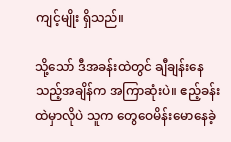ကျင့်မျိုး ရှိသည်။

သို့သော် ဒီအခန်းထဲတွင် ချီချန်းနေသည့်အချိန်က အကြာဆုံးပဲ။ ဧည့်ခန်းထဲမှာလိုပဲ သူက တွေဝေမိန်းမောနေခဲ့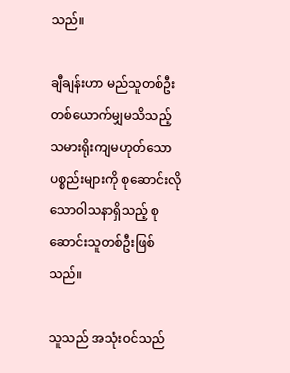သည်။

ချီချန်းဟာ မည်သူတစ်ဦးတစ်ယောက်မျှမသိသည့် သမားရိုးကျမဟုတ်သောပစ္စည်းများကို စုဆောင်းလိုသောဝါသနာရှိသည့် စုဆောင်းသူတစ်ဦးဖြစ်သည်။

သူသည် အသုံးဝင်သည်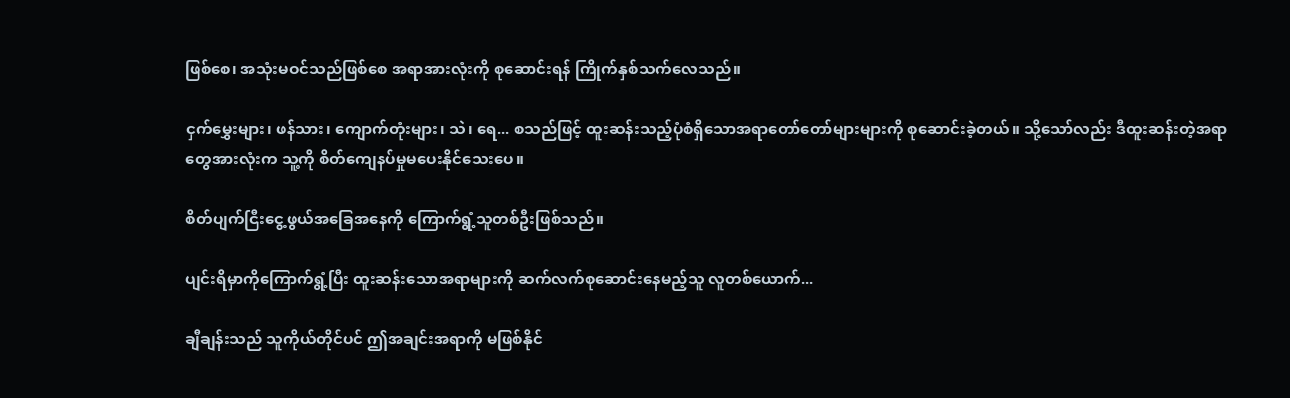ဖြစ်စေ၊ အသုံးမဝင်သည်ဖြစ်စေ အရာအားလုံးကို စုဆောင်းရန် ကြိုက်နှစ်သက်လေသည်။

ငှက်မွှေးများ၊ ဖန်သား၊ ကျောက်တုံးများ၊ သဲ၊ ရေ... စသည်ဖြင့် ထူးဆန်းသည့်ပုံစံရှိသောအရာတော်တော်များများကို စုဆောင်းခဲ့တယ်။ သို့သော်လည်း ဒီထူးဆန်းတဲ့အရာတွေအားလုံးက သူ့ကို စိတ်ကျေနပ်မှုမပေးနိုင်သေးပေ။

စိတ်ပျက်ငြီးငွေ့ဖွယ်အခြေအနေကို ကြောက်ရွံ့သူတစ်ဦးဖြစ်သည်။

ပျင်းရိမှာကိုကြောက်ရွံ့ပြီး ထူးဆန်းသောအရာများကို ဆက်လက်စုဆောင်းနေမည့်သူ လူတစ်ယောက်...

ချီချန်းသည် သူကိုယ်တိုင်ပင် ဤအချင်းအရာကို မဖြစ်နိုင်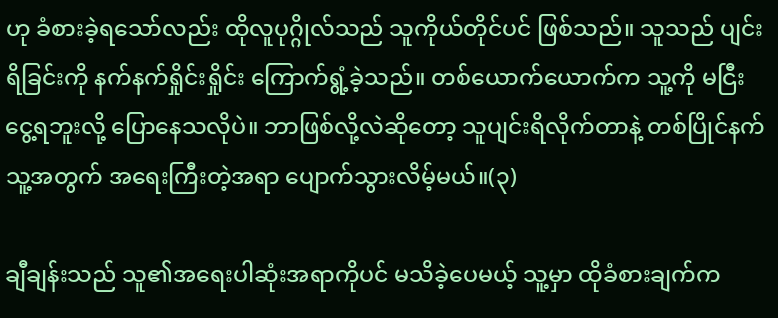ဟု ခံစားခဲ့ရသော်လည်း ထိုလူပုဂ္ဂိုလ်သည် သူကိုယ်တိုင်ပင် ဖြစ်သည်။ သူသည် ပျင်းရိခြင်းကို နက်နက်ရှိုင်းရှိုင်း ကြောက်ရွံ့ခဲ့သည်။ တစ်ယောက်ယောက်က သူ့ကို မငြီးငွေ့ရဘူးလို့ ပြောနေသလိုပဲ။ ဘာဖြစ်လို့လဲဆိုတော့ သူပျင်းရိလိုက်တာနဲ့ တစ်ပြိုင်နက် သူ့အတွက် အရေးကြီးတဲ့အရာ ပျောက်သွားလိမ့်မယ်။(၃)

ချီချန်းသည် သူ၏အရေးပါဆုံးအရာကိုပင် မသိခဲ့ပေမယ့် သူ့မှာ ထိုခံစားချက်က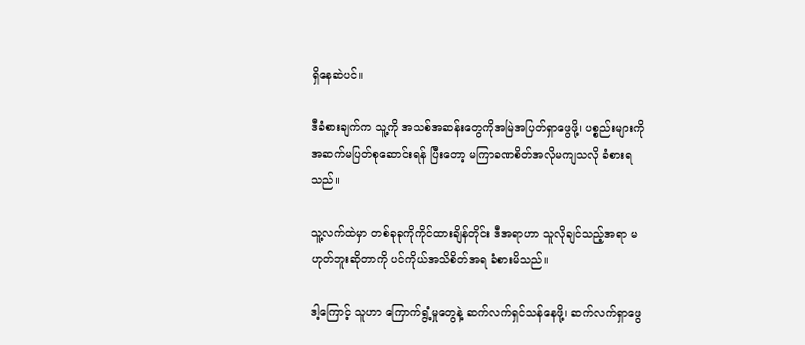ရှိနေဆဲပင်။

ဒီခံစားချက်က သူ့ကို အသစ်အဆန်းတွေကိုအမြဲအပြတ်ရှာဖွေဖို့၊ ပစ္စည်းများကို အဆက်မပြတ်စုဆောင်းရန် ပြီး‌တော့ မကြာခဏစိတ်အလိုမကျသလို ခံစားရသည်။

သူ့လက်ထဲမှာ တစ်ခုခုကိုကိုင်ထားချိန်တိုင်း ဒီအရာဟာ သူလိုချင်သည့်အရာ မဟုတ်ဘူးဆိုတာကို ပင်ကိုယ်အသိစိတ်အရ ခံစားမိသည်။

ဒါ့ကြောင့် သူဟာ ကြောက်ရွံ့မှုတွေနဲ့ ဆက်လက်ရှင်သန်နေဖို့၊ ဆက်လက်ရှာဖွေ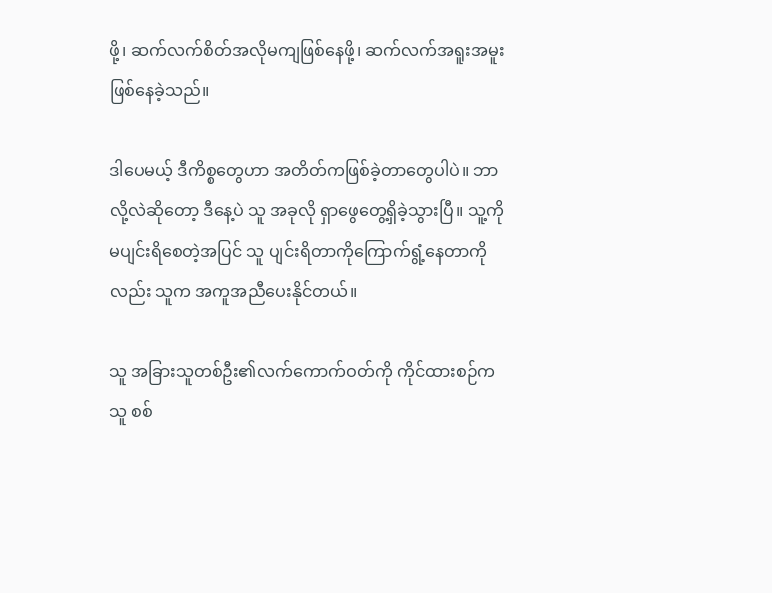ဖို့၊ ဆက်လက်စိတ်အလိုမကျဖြစ်နေဖို့၊ ဆက်လက်အရူးအမူးဖြစ်နေခဲ့သည်။

ဒါပေမယ့် ဒီကိစ္စတွေဟာ အတိတ်ကဖြစ်ခဲ့တာတွေပါပဲ။ ဘာလို့လဲဆိုတော့ ဒီနေ့ပဲ သူ အခုလို ရှာဖွေတွေ့ရှိခဲ့သွားပြီ။ သူ့ကို မပျင်းရိစေတဲ့အပြင် သူ ပျင်းရိတာကိုကြောက်ရွံ့နေတာကိုလည်း သူက အကူအညီပေးနိုင်တယ်။

သူ အခြားသူတစ်ဦး၏လက်ကောက်ဝတ်ကို ကိုင်ထားစဉ်က သူ စစ်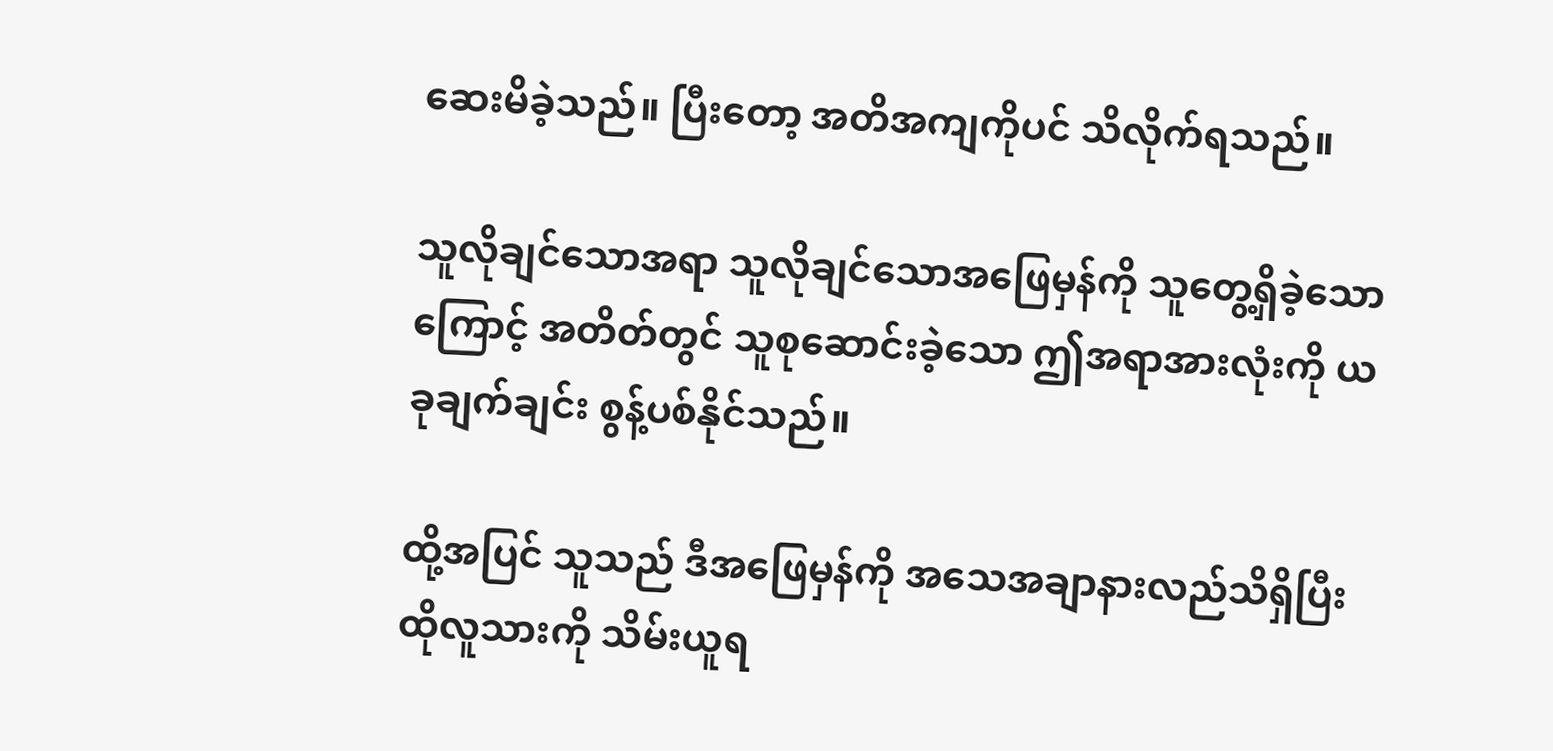ဆေးမိခဲ့သည်။ ပြီးတော့ အတိအကျကိုပင် သိလိုက်ရသည်။

သူလိုချင်သောအရာ သူလိုချင်သောအဖြေမှန်ကို သူတွေ့ရှိခဲ့သောကြောင့် အတိတ်တွင် သူစုဆောင်းခဲ့သော ဤအရာအားလုံးကို ယခုချက်ချင်း စွန့်ပစ်နိုင်သည်။

ထို့အပြင် သူသည် ဒီအဖြေမှန်ကို အသေအချာနားလည်သိရှိပြီး ထိုလူသားကို သိမ်းယူရ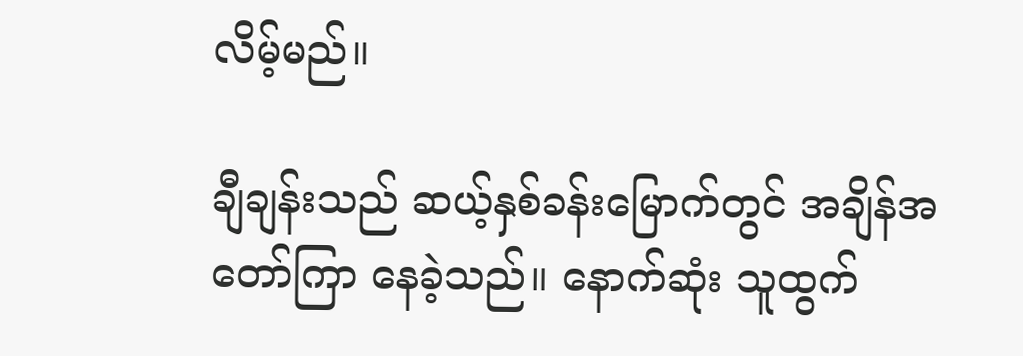လိမ့်မည်။

ချီချန်းသည် ဆယ့်နှစ်ခန်းမြောက်တွင် အချိန်အတော်ကြာ နေခဲ့သည်။ နောက်ဆုံး သူထွက်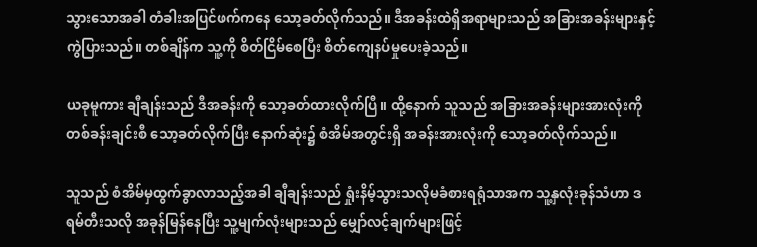သွားသောအခါ တံခါးအပြင်ဖက်ကနေ ‌သော့ခတ်လိုက်သည်။ ဒီအခန်းထဲရှိအရာများသည် အခြားအခန်းများနှင့် ကွဲပြားသည်။ တစ်ချိန်က သူ့ကို စိတ်ငြိမ်စေပြီး စိတ်ကျေနပ်မှုပေးခဲ့သည်။

ယခုမူကား ချီချန်းသည် ဒီအခန်းကို သော့ခတ်ထားလိုက်ပြီ။ ထို့နောက် သူသည် အခြားအခန်းများအားလုံးကို တစ်ခန်းချင်းစီ သော့ခတ်လိုက်ပြီး နောက်ဆုံး၌ စံအိမ်အတွင်းရှိ အခန်းအားလုံးကို သော့ခတ်လိုက်သည်။

သူသည် စံအိမ်မှထွက်ခွာလာသည့်အခါ ချီချန်းသည် ရှုံးနိမ့်သွားသလိုမခံစားရရုံသာအက သူ့နှလုံးခုန်သံဟာ ဒရမ်တီးသလို အခုန်မြန်နေပြီး သူ့မျက်လုံးများသည် မျှော်လင့်ချက်များဖြင့်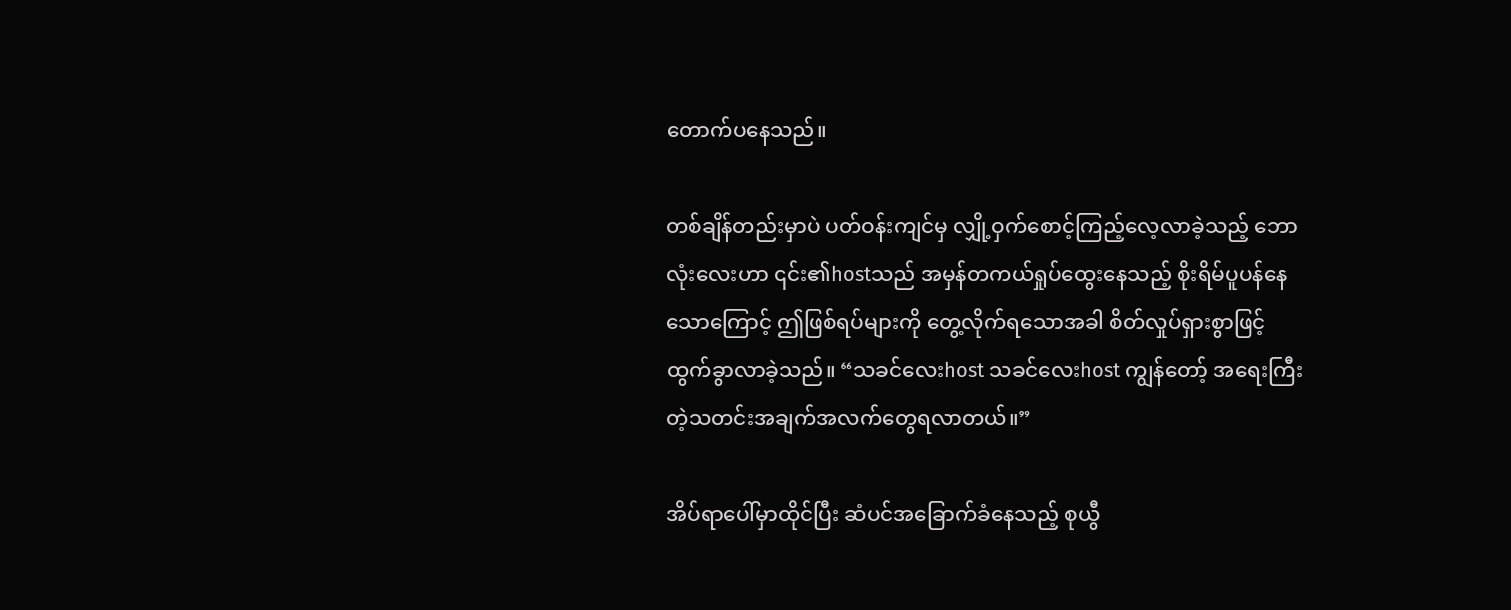တောက်ပနေသည်။

တစ်ချိန်တည်းမှာပဲ ပတ်ဝန်းကျင်မှ လျှို့ဝှက်စောင့်ကြည့်လေ့လာခဲ့သည့် ဘောလုံးလေးဟာ ၎င်း၏hostသည် အမှန်တကယ်ရှုပ်ထွေးနေသည့် စိုးရိမ်ပူပန်နေသောကြောင့် ဤဖြစ်ရပ်များကို တွေ့လိုက်ရသောအခါ စိတ်လှုပ်ရှားစွာဖြင့် ထွက်ခွာလာခဲ့သည်။ “သခင်လေးhost သခင်လေးhost ကျွန်တော့် အ‌‌ရေးကြီးတဲ့သတင်းအချက်အလက်တွေရလာတယ်။”

အိပ်ရာပေါ်မှာထိုင်ပြီး ဆံပင်အခြောက်ခံနေသည့် စုယွီ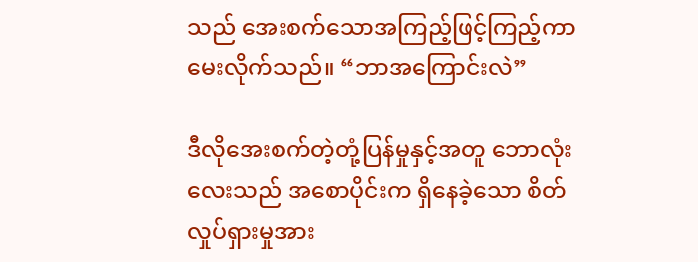သည် အေးစက်သောအကြည့်ဖြင့်ကြည့်ကာ မေးလိုက်သည်။ “ဘာအကြောင်းလဲ”

ဒီလိုအေးစက်တဲ့တုံ့ပြန်မှုနှင့်အတူ ဘောလုံးလေးသည် အစောပိုင်းက ရှိနေခဲ့သော စိတ်လှုပ်ရှားမှုအား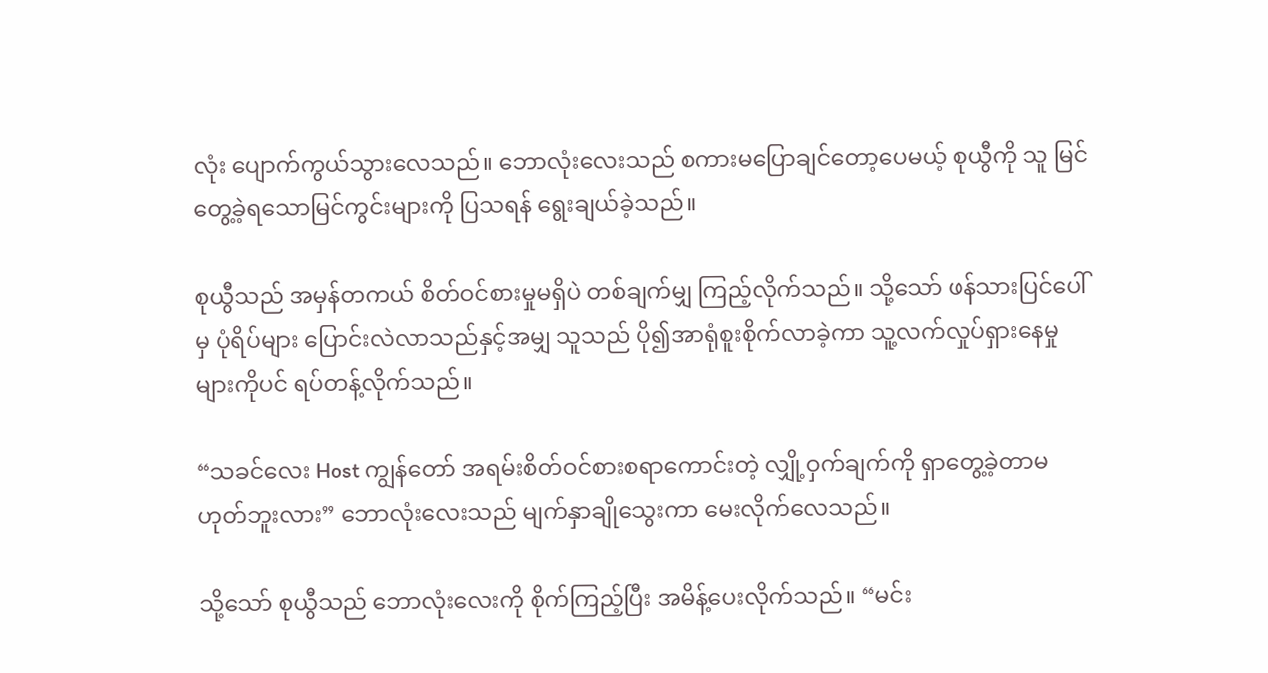လုံး ပျောက်ကွယ်သွားလေသည်။ ဘောလုံးလေးသည် စကားမပြောချင်တော့ပေမယ့် စုယွီကို သူ မြင်တွေ့ခဲ့ရသောမြင်ကွင်းများကို ပြသရန် ရွေးချယ်ခဲ့သည်။

စုယွီသည် အမှန်တကယ် စိတ်ဝင်စားမှုမရှိပဲ တစ်ချက်မျှ ကြည့်လိုက်သည်။ သို့သော် ဖန်သားပြင်ပေါ်မှ ပုံရိပ်များ ပြောင်းလဲလာသည်နှင့်အမျှ သူသည် ပို၍အာရုံစူးစိုက်လာခဲ့ကာ သူ့လက်လှုပ်ရှားနေမှုများကိုပင် ရပ်တန့်လိုက်သည်။

“သခင်လေး Host ကျွန်တော် အရမ်းစိတ်ဝင်စားစရာကောင်းတဲ့ လျှို့ဝှက်ချက်ကို ရှာတွေ့ခဲ့တာမဟုတ်ဘူးလား” ဘောလုံးလေးသည် မျက်နှာချိုသွေးကာ မေးလိုက်လေသည်။

သို့သော် စုယွီသည် ဘောလုံးလေးကို စိုက်ကြည့်ပြီး အမိန့်ပေးလိုက်သည်။ “မင်း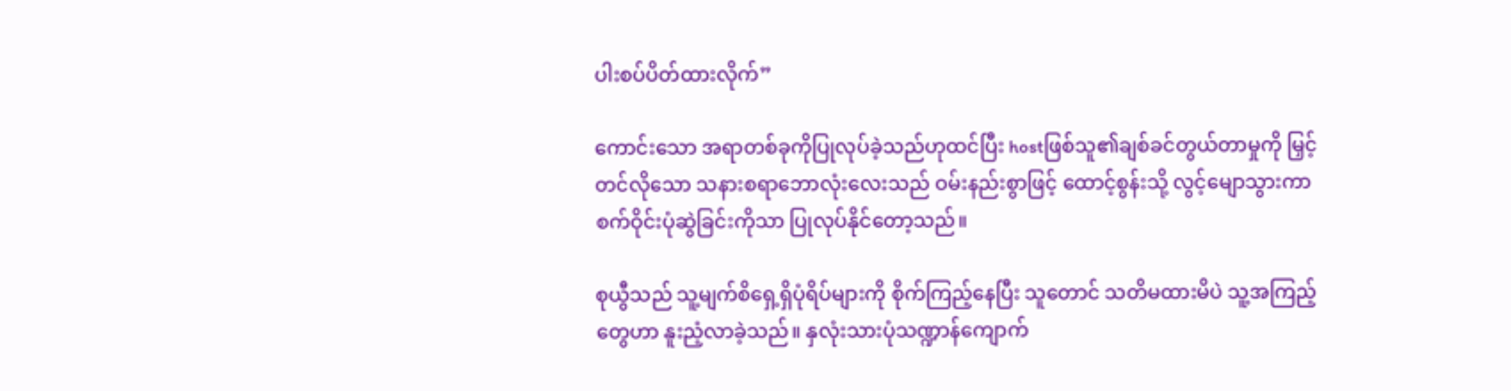ပါးစပ်ပိတ်ထားလိုက်”

ကောင်းသော အရာတစ်ခုကိုပြုလုပ်ခဲ့သည်ဟုထင်ပြီး hostဖြစ်သူ၏ချစ်ခင်တွယ်တာမှုကို မြှင့်တင်လိုသော သနားစရာဘောလုံးလေးသည် ဝမ်းနည်းစွာဖြင့် ထောင့်စွန်းသို့ လွင့်မျောသွားကာ စက်ဝိုင်းပုံဆွဲခြင်းကိုသာ ပြုလုပ်နိုင်တော့သည်။

စုယွီသည် သူ့မျက်စိရှေ့ရှိပုံရိပ်များကို စိုက်ကြည့်နေပြီး သူတောင် သတိမထားမိပဲ သူ့အကြည့်တွေဟာ နူးညံ့လာခဲ့သည်။ နှလုံးသားပုံသဏ္ဍာန်ကျောက်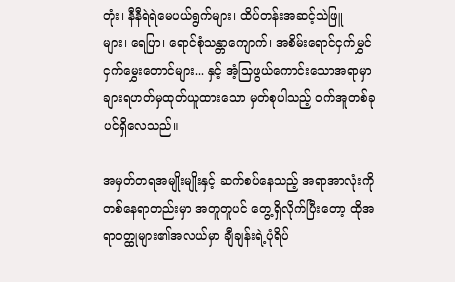တုံး၊ နီနီရဲရဲမေပယ်ရွက်များ၊ ထိပ်တန်းအဆင့်သဲဖြူများ၊ ‌ရေပြာ၊ ရောင်စုံသန္တာကျောက်၊ အစိမ်းရောင်ငှက်မွှင်ငှက်မွှေးတောင်များ... နှင့် အံ့သြဖွယ်ကောင်းသောအရာမှာ ချားရဟတ်မှထုတ်ယူထားသော မှတ်စုပါသည့် ဝက်အူတစ်ခုပင်ရှိလေသည်။

အမှတ်တရအမျိုးမျိုးနှင့် ဆက်စပ်နေသည့် အရာအာလုံးကို တစ်နေရာတည်းမှာ အတူတူပင် တွေ့ရှိလိုက်ပြီးတော့ ထိုအရာဝတ္ထုများ၏အလယ်မှာ ချီချန်းရဲ့ပုံရိပ်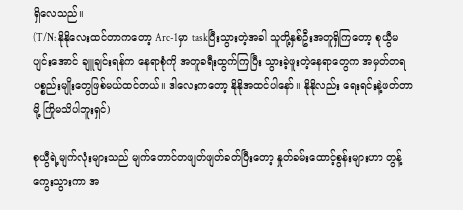ရှိလေသည်။
(T/N: နိုနိုလေးထင်တာကတော့ Arc-1မှာ taskပြီးသွားတဲ့အခါ သူတို့နှစ်ဦးအတူရှိကြတော့ စုယွီမပျင်းအောင် ချူချင်းရန်က နေရာစုံကို အတူခရီးထွက်ကြပြီး သွားခဲ့ဖူးတဲ့နေရာတွေက အမှတ်တရပစ္စည်းမျိုးတွေဖြစ်မယ်ထင်တယ်။ ဒါလေးကတော့ နိုနိုအထင်ပါနော်။ နိုနိုလည်း ရေးရင်းနဲ့ဖတ်တာမို့ ကြိုမသိပါဘူးရှင်)

စုယွီရဲ့မျက်လုံးများသည် မျက်တောင်တဖျတ်ဖျတ်ခတ်ပြီးတော့ နှုတ်ခမ်းထောင့်စွန်းများဟာ တွန့်ကွေးသွားကာ အ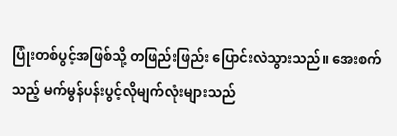ပြုံးတစ်ပွင့်အဖြစ်သို့ တဖြည်းဖြည်း ပြောင်းလဲသွားသည်။ အေးစက်သည့် မက်မွန်ပန်းပွင့်လိုမျက်လုံးများသည်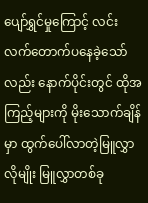ပျော်ရွှင်မှုကြောင့် လင်းလက်တောက်ပနေခဲ့သော်လည်း နောက်ပိုင်းတွင် ထိုအကြည့်များကို မိုးသောက်ချိန်မှာ ထွက်ပေါ်လာတဲ့မြူလွှာလိုမျိုး မြူလွှာတစ်ခု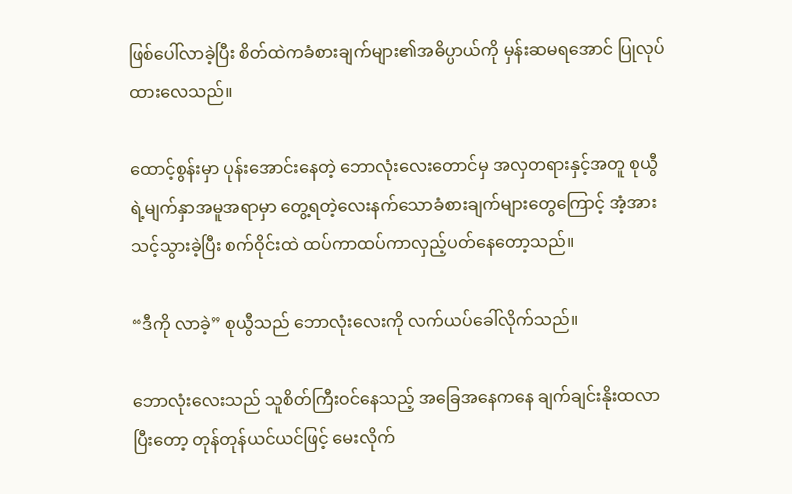ဖြစ်ပေါ်လာခဲ့ပြီး စိတ်ထဲကခံစားချက်များ၏အဓိပ္ပာယ်ကို မှန်းဆမရအောင် ပြုလုပ်ထားလေသည်။

ထောင့်စွန်းမှာ ပုန်းအောင်းနေတဲ့ ဘောလုံးလေးတောင်မှ အလှတရားနှင့်အတူ စုယွီရဲ့မျက်နှာအမူအရာမှာ တွေ့ရတဲ့လေးနက်သောခံစားချက်များတွေကြောင့် အံ့အားသင့်သွားခဲ့ပြီး စက်ဝိုင်းထဲ ထပ်ကာထပ်ကာလှည့်ပတ်နေတော့သည်။

“ဒီကို လာခဲ့” စုယွီသည် ဘောလုံးလေးကို လက်ယပ်ခေါ်လိုက်သည်။

ဘောလုံးလေးသည် သူစိတ်ကြီးဝင်နေသည့် အခြေအနေကနေ ချက်ချင်းနိုးထလာပြီးတော့ တုန်တုန်ယင်ယင်ဖြင့် မေးလိုက်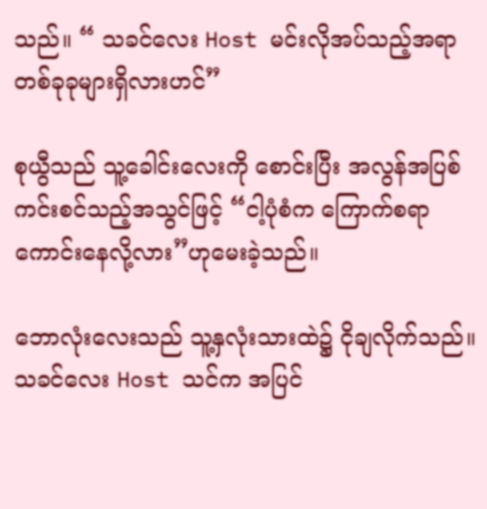သည်။ “ သခင်လေး Host မင်းလိုအပ်သည့်အရာတစ်ခုခုများရှိလားဟင်”

စုယွီသည် သူ့ခေါင်းလေးကို စောင်းပြီး အလွန်အပြစ်ကင်းစင်သည့်အသွင်ဖြင့် “ငါ့ပုံစံက ကြောက်စရာကောင်းနေလို့လား”ဟုမေးခဲ့သည်။

ဘောလုံးလေးသည် သူ့နှလုံးသားထဲ၌ ငိုချလိုက်သည်။ သခင်လေး Host သင်က အပြင်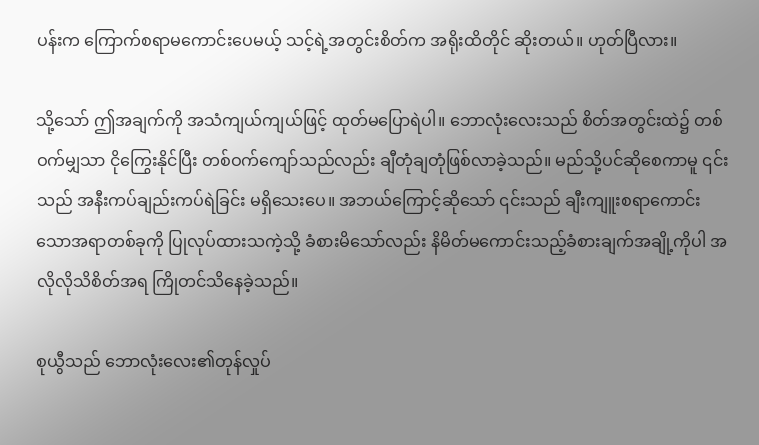ပန်းက ကြောက်စရာမကောင်းပေမယ့် သင့်ရဲ့အတွင်းစိတ်က အရိုးထိတိုင် ဆိုးတယ်။ ဟုတ်ပြီလား။

သို့သော် ဤအချက်ကို အသံကျယ်ကျယ်ဖြင့် ထုတ်မပြောရဲပါ။ ဘောလုံးလေးသည် စိတ်အတွင်းထဲ၌ တစ်ဝက်မျှသာ ငိုကြွေးနိုင်ပြီး တစ်ဝက်ကျော်သည်လည်း ချီတုံချတုံဖြစ်လာခဲ့သည်။ မည်သို့ပင်ဆိုစေကာမူ ၎င်းသည် အနီးကပ်ချည်းကပ်ရဲခြင်း မရှိသေးပေ။ အဘယ်ကြောင့်ဆိုသော် ၎င်းသည် ချီးကျူးစရာကောင်းသောအရာတစ်ခုကို ပြုလုပ်ထားသကဲ့သို့ ခံစားမိသော်လည်း နိမိတ်မကောင်းသည့်ခံစားချက်အချို့ကိုပါ အလိုလိုသိစိတ်အရ ကြိုတင်သိနေခဲ့သည်။

စုယွီသည် ဘောလုံးလေး၏တုန်လှုပ်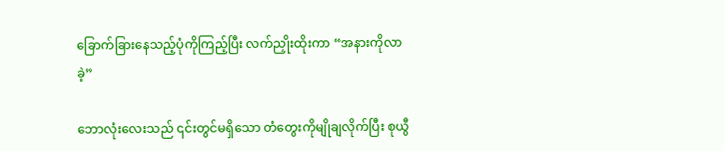ခြောက်ခြားနေသည့်ပုံကိုကြည့်ပြီး လက်ညှိုးထိုးကာ “အနားကိုလာခဲ့”

ဘောလုံးလေးသည် ၎င်းတွင်မရှိသော တံတွေးကိုမျိုချလိုက်ပြီး စုယွီ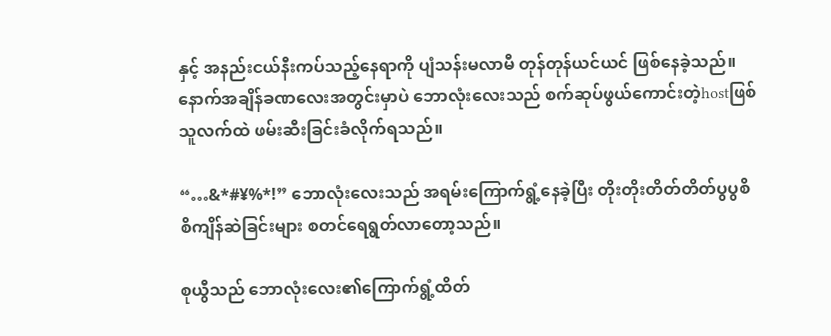နှင့် အနည်းငယ်နီးကပ်သည့်နေရာကို ပျံသန်းမလာမီ တုန်တုန်ယင်ယင် ဖြစ်နေခဲ့သည်။ နောက်အချိန်ခဏလေးအတွင်းမှာပဲ ဘောလုံးလေးသည် စက်ဆုပ်ဖွယ်ကောင်းတဲ့hostဖြစ်သူလက်ထဲ ဖမ်းဆီးခြင်းခံလိုက်ရသည်။

“…&*#¥%*!” ဘောလုံးလေးသည် အရမ်းကြောက်ရွံ့နေခဲ့ပြီး တိုးတိုးတိတ်တိတ်ပွပွစိစိကျိန်ဆဲခြင်းများ စတင်ရေရွတ်လာတော့သည်။

စုယွီသည် ဘောလုံးလေး၏ကြောက်ရွံ့ထိတ်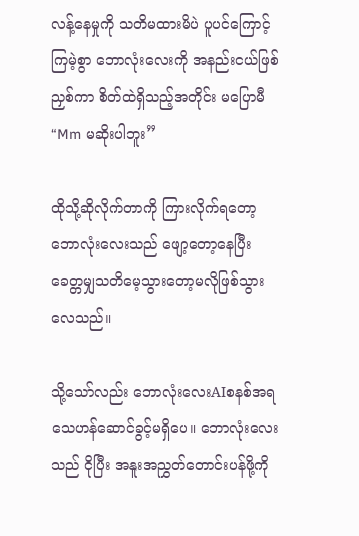လန့်နေမှုကို သတိမထားမိပဲ ပူပင်ကြောင့်ကြမဲ့စွာ ဘောလုံးလေးကို အနည်းငယ်ဖြစ်ညှစ်ကာ စိတ်ထဲရှိသည့်အတိုင်း မပြောမီ “Mm မဆိုးပါဘူး”

ထိုသို့ဆိုလိုက်တာကို ကြားလိုက်ရတော့ ဘောလုံးလေးသည် ဖျော့တော့နေပြီး ခေတ္တမျှသတိမေ့သွားတော့မလိုဖြစ်သွားလေသည်။

သို့သော်လည်း ဘောလုံးလေးAIစနစ်အရ သေဟန်ဆောင်ခွင့်မရှိပေ။ ဘောလုံးလေးသည် ငိုပြီး အနူးအညွှတ်တောင်းပန်ဖို့ကို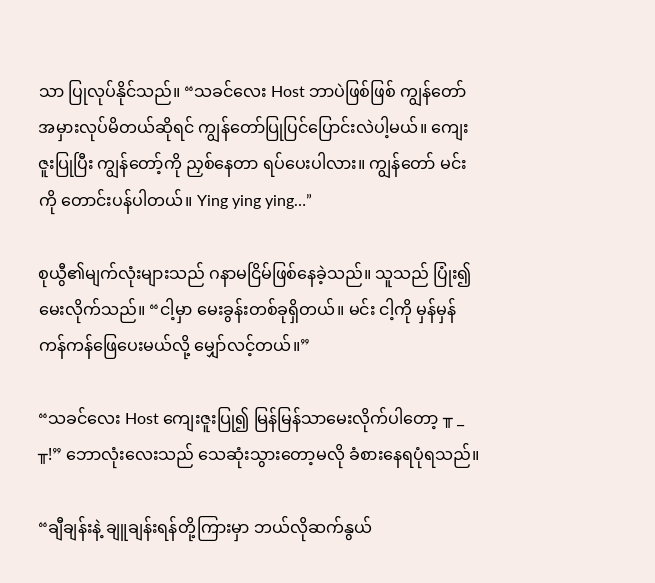သာ ပြုလုပ်နိုင်သည်။ “သခင်လေး Host ဘာပဲဖြစ်ဖြစ် ကျွန်တော်အမှားလုပ်မိတယ်ဆိုရင် ကျွန်တော်ပြုပြင်ပြောင်းလဲပါ့မယ်။ ကျေးဇူးပြုပြီး ကျွန်တော့်ကို ညှစ်နေတာ ရပ်ပေးပါလား။ ကျွန်တော် မင်းကို တောင်းပန်ပါတယ်။ Ying ying ying…”

စုယွီ၏မျက်လုံးများသည် ဂနာမငြိမ်ဖြစ်နေခဲ့သည်။ သူသည် ပြုံး၍ မေးလိုက်သည်။ “ငါ့မှာ မေးခွန်းတစ်ခုရှိတယ်။ မင်း ငါ့ကို မှန်မှန်ကန်ကန်ဖြေပေးမယ်လို့ မျှော်လင့်တယ်။”

“သခင်လေး Host ကျေးဇူးပြု၍ မြန်မြန်သာမေးလိုက်ပါတော့ ╥ _ ╥!” ဘောလုံး‌လေးသည် သေဆုံးသွားတော့မလို ခံစားနေရပုံရသည်။

“ချီချန်းနဲ့ ချူချန်းရန်တို့ကြားမှာ ဘယ်လိုဆက်နွယ်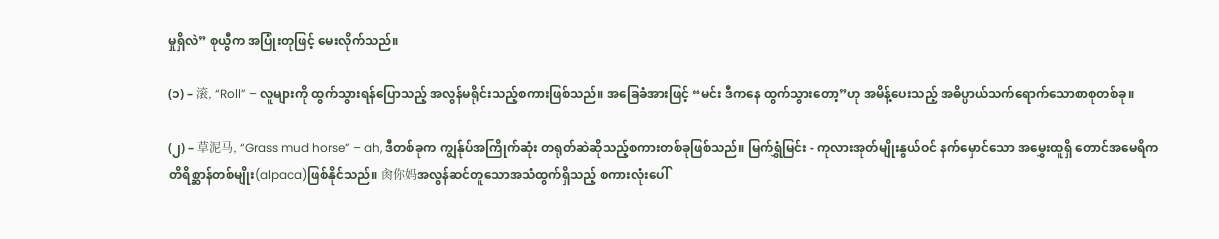မှုရှိလဲ” စုယွီက အပြုံးတုဖြင့် မေးလိုက်သည်။

(၁) – 滚, “Roll” – လူများကို ထွက်သွားရန်ပြောသည့် အလွန်မရိုင်းသည့်စကားဖြစ်သည်။ အခြေခံအားဖြင့် “မင်း ဒီကနေ ထွက်သွားတော့”ဟု အမိန့်ပေးသည့် အဓိပ္ပာယ်သက်‌ရောက်သောစာစုတစ်ခု။

(၂) – 草泥马, “Grass mud horse” – ah, ဒီတစ်ခုက ကျွန်ုပ်အကြိုက်ဆုံး တရုတ်ဆဲဆိုသည့်စကားတစ်ခုဖြစ်သည်။ မြက်ရွှံမြင်း - ကုလားအုတ်မျိုးနွယ်ဝင် နက်မှောင်သော အမွှေးထူရှိ တောင်အမေရိက တိရိစ္ဆာန်တစ်မျိုး(alpaca)ဖြစ်နိုင်သည်။ 肏你妈အလွန်ဆင်တူသောအသံထွက်ရှိသည့် စကားလုံးပေါ်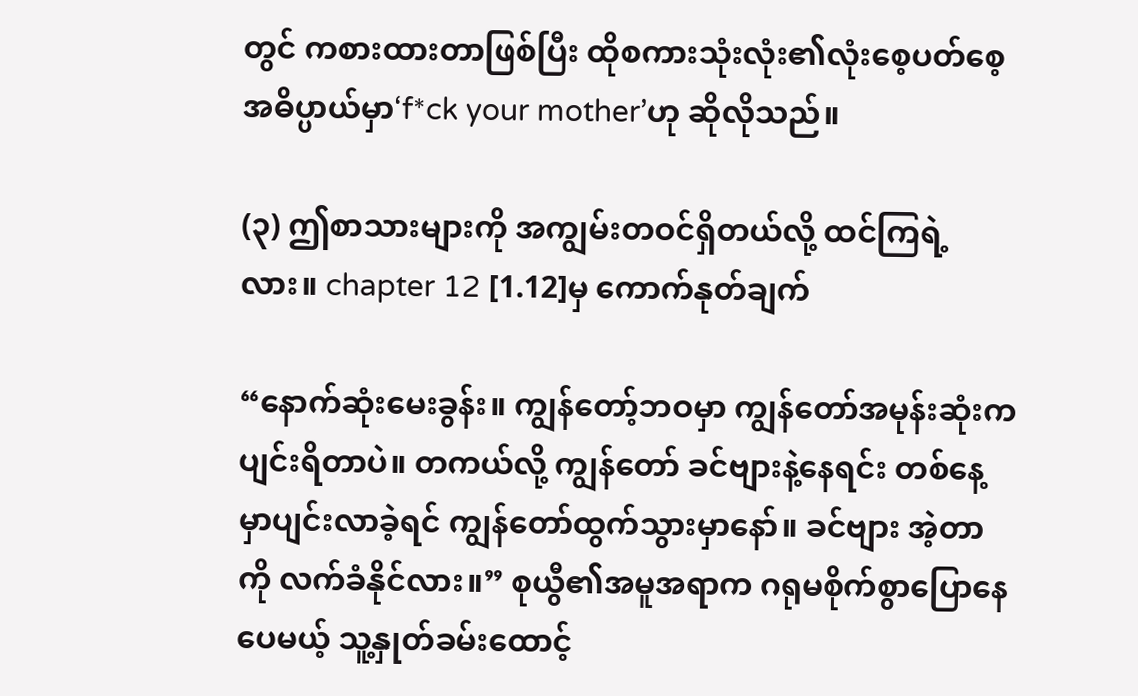တွင် ကစားထားတာဖြစ်ပြီး ထိုစကားသုံးလုံး၏လုံးစေ့ပတ်စေ့ အဓိပ္ပာယ်မှာ‘f*ck your mother’ဟု ဆိုလိုသည်။

(၃) ဤစာသားများကို အကျွမ်းတဝင်ရှိတယ်လို့ ထင်ကြရဲ့လား။ chapter 12 [1.12]မှ ကောက်နုတ်ချက်

“နောက်ဆုံးမေးခွန်း။ ကျွန်တော့်ဘဝမှာ ကျွန်တော်အမုန်းဆုံးက ပျင်းရိတာပဲ။ တကယ်လို့ ကျွန်တော် ခင်ဗျားနဲ့နေရင်း တစ်နေ့မှာပျင်းလာခဲ့ရင် ကျွန်တော်ထွက်သွားမှာနော်။ ခင်ဗျား အဲ့တာကို လက်ခံနိုင်လား။” စုယွီ၏အမူအရာက ဂရုမစိုက်စွာပြောနေပေမယ့် သူ့နှုတ်ခမ်းထောင့်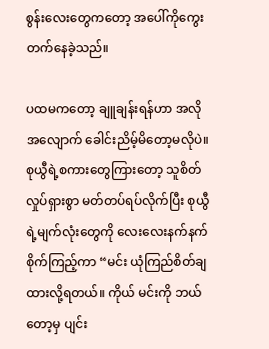စွန်းလေးတွေကတော့ အပေါ်ကိုကွေးတက်နေခဲ့သည်။

ပထမကတော့ ချူချန်းရန်ဟာ အလိုအလျောက် ခေါင်းညိမ့်မိတော့မလိုပဲ။ စုယွီရဲ့စကားတွေကြားတော့ သူစိတ်လှုပ်ရှားစွာ မတ်တပ်ရပ်လိုက်ပြီး‌ စုယွီရဲ့မျက်လုံးတွေကို လေးလေးနက်နက်စိုက်ကြည့်ကာ “မင်း ယုံကြည်စိတ်ချထားလို့ရတယ်။ ကိုယ် မင်းကို ဘယ်တော့မှ ပျင်း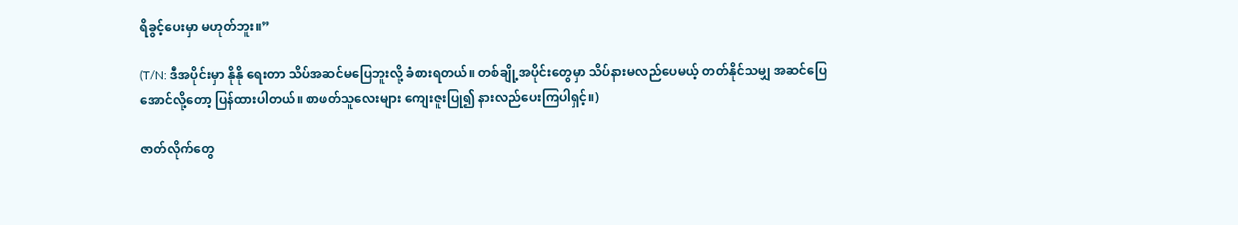ရိခွင့်ပေးမှာ မဟုတ်ဘူး။”

(T/N: ဒီအပိုင်းမှာ နိုနို ရေးတာ သိပ်အဆင်မပြေဘူးလို့ ခံစားရတယ်။ တစ်ချို့အပိုင်းတွေမှာ သိပ်နားမလည်ပေမယ့် တတ်နိုင်သမျှ အဆင်ပြေအောင်လို့တော့ ပြန်ထားပါတယ်။ စာဖတ်သူလေးများ ‌ကျေးဇူးပြု၍ နားလည်ပေးကြပါရှင့်။)

ဇာတ်လိုက်တွေ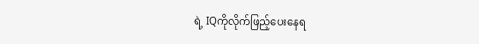ရဲ့ IQကိုလိုက်ဖြည့်ပေးနေရ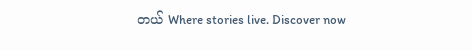တယ် Where stories live. Discover now